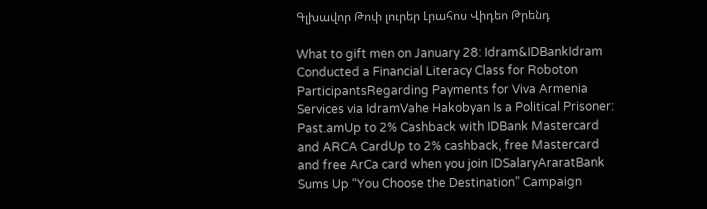Գլխավոր Թոփ լուրեր Լրահոս Վիդեո Թրենդ

What to gift men on January 28: Idram&IDBankIdram Conducted a Financial Literacy Class for Roboton ParticipantsRegarding Payments for Viva Armenia Services via IdramVahe Hakobyan Is a Political Prisoner: Past.amUp to 2% Cashback with IDBank Mastercard and ARCA CardUp to 2% cashback, free Mastercard and free ArCa card when you join IDSalaryAraratBank Sums Up “You Choose the Destination” Campaign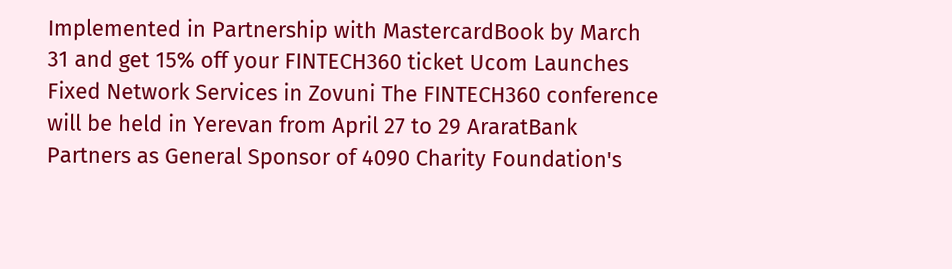Implemented in Partnership with MastercardBook by March 31 and get 15% off your FINTECH360 ticket Ucom Launches Fixed Network Services in Zovuni The FINTECH360 conference will be held in Yerevan from April 27 to 29 AraratBank Partners as General Sponsor of 4090 Charity Foundation's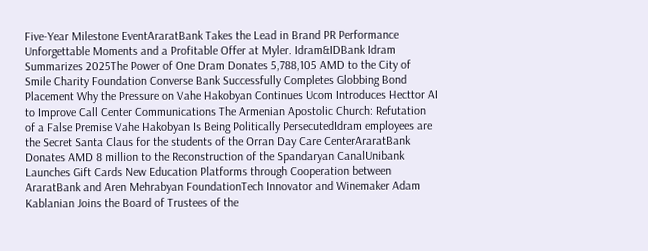Five-Year Milestone EventAraratBank Takes the Lead in Brand PR Performance Unforgettable Moments and a Profitable Offer at Myler. Idram&IDBank Idram Summarizes 2025The Power of One Dram Donates 5,788,105 AMD to the City of Smile Charity Foundation Converse Bank Successfully Completes Globbing Bond Placement Why the Pressure on Vahe Hakobyan Continues Ucom Introduces Hecttor AI to Improve Call Center Communications The Armenian Apostolic Church: Refutation of a False Premise Vahe Hakobyan Is Being Politically PersecutedIdram employees are the Secret Santa Claus for the students of the Orran Day Care CenterAraratBank Donates AMD 8 million to the Reconstruction of the Spandaryan CanalUnibank Launches Gift Cards New Education Platforms through Cooperation between AraratBank and Aren Mehrabyan FoundationTech Innovator and Winemaker Adam Kablanian Joins the Board of Trustees of the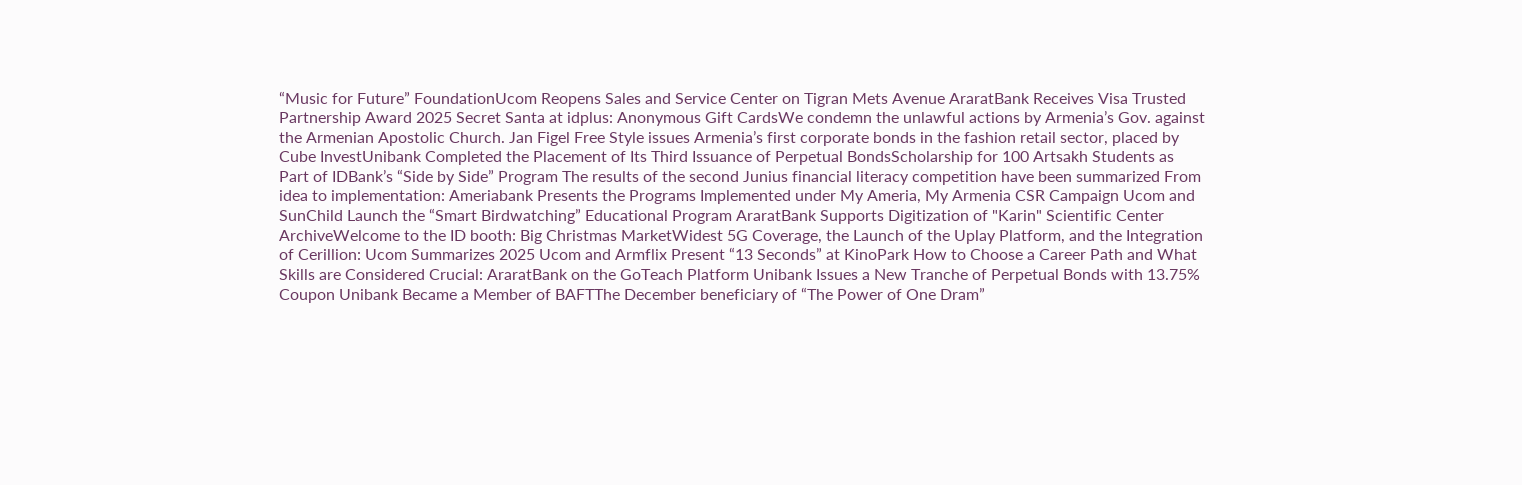“Music for Future” FoundationUcom Reopens Sales and Service Center on Tigran Mets Avenue AraratBank Receives Visa Trusted Partnership Award 2025 Secret Santa at idplus: Anonymous Gift CardsWe condemn the unlawful actions by Armenia’s Gov. against the Armenian Apostolic Church. Jan Figel Free Style issues Armenia’s first corporate bonds in the fashion retail sector, placed by Cube InvestUnibank Completed the Placement of Its Third Issuance of Perpetual BondsScholarship for 100 Artsakh Students as Part of IDBank’s “Side by Side” Program The results of the second Junius financial literacy competition have been summarized From idea to implementation: Ameriabank Presents the Programs Implemented under My Ameria, My Armenia CSR Campaign Ucom and SunChild Launch the “Smart Birdwatching” Educational Program AraratBank Supports Digitization of "Karin" Scientific Center ArchiveWelcome to the ID booth: Big Christmas MarketWidest 5G Coverage, the Launch of the Uplay Platform, and the Integration of Cerillion: Ucom Summarizes 2025 Ucom and Armflix Present “13 Seconds” at KinoPark How to Choose a Career Path and What Skills are Considered Crucial: AraratBank on the GoTeach Platform Unibank Issues a New Tranche of Perpetual Bonds with 13.75% Coupon Unibank Became a Member of BAFTThe December beneficiary of “The Power of One Dram”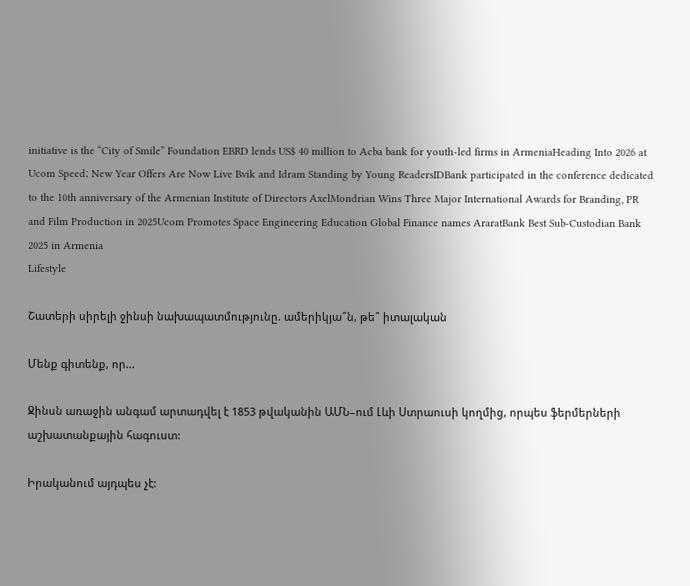initiative is the “City of Smile” Foundation EBRD lends US$ 40 million to Acba bank for youth-led firms in ArmeniaHeading Into 2026 at Ucom Speed։ New Year Offers Are Now Live Bvik and Idram Standing by Young ReadersIDBank participated in the conference dedicated to the 10th anniversary of the Armenian Institute of Directors AxelMondrian Wins Three Major International Awards for Branding, PR and Film Production in 2025Ucom Promotes Space Engineering Education Global Finance names AraratBank Best Sub-Custodian Bank 2025 in Armenia
Lifestyle

Շատերի սիրելի ջինսի նախապատմությունը. ամերիկյա՞ն, թե՞ իտալական

Մենք գիտենք, որ...

Ջինսն առաջին անգամ արտադվել է 1853 թվականին ԱՄՆ–ում Լևի Ստրաուսի կողմից, որպես ֆերմերների աշխատանքային հագուստ:

Իրականում այդպես չէ: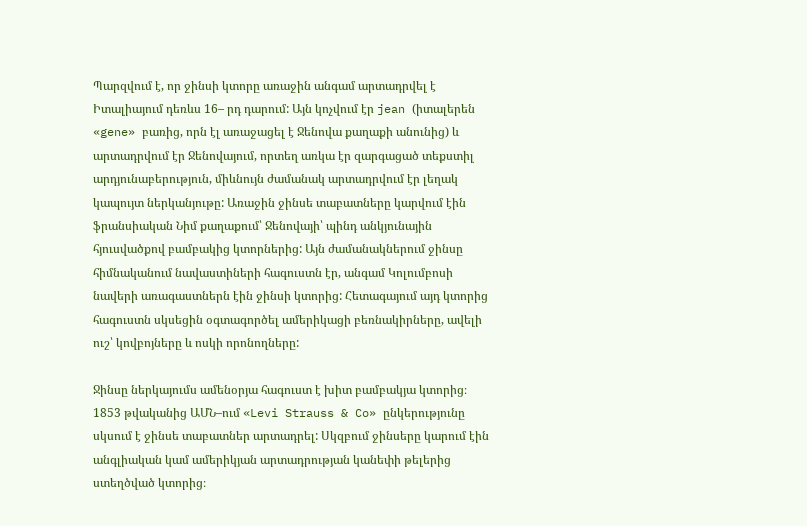Պարզվում է, որ ջինսի կտորը առաջին անգամ արտադրվել է Իտալիայում դեռևս 16– րդ դարում: Այն կոչվում էր jean (իտալերեն «gene» բառից, որն էլ առաջացել է Ջենովա քաղաքի անունից) և արտադրվում էր Ջենովայում, որտեղ առկա էր զարգացած տեքստիլ արդյունաբերություն, միևնույն ժամանակ արտադրվում էր լեղակ կապույտ ներկանյութը: Առաջին ջինսե տաբատները կարվում էին ֆրանսիական Նիմ քաղաքում՝ Ջենովայի՝ պինդ անկյունային հյուսվածքով բամբակից կտորներից: Այն ժամանակներում ջինսը հիմնականում նավաստիների հագուստն էր, անգամ Կոլումբոսի նավերի առագաստներն էին ջինսի կտորից: Հետագայում այդ կտորից հագուստն սկսեցին օգտագործել ամերիկացի բեռնակիրները, ավելի ուշ՝ կովբոյները և ոսկի որոնողները:

Ջինսը ներկայումս ամենօրյա հագուստ է խիտ բամբակյա կտորից։ 1853 թվականից ԱՄՆ–ում «Levi Strauss & Co» ընկերությունը սկսում է ջինսե տաբատներ արտադրել: Սկզբում ջինսերը կարում էին անգլիական կամ ամերիկյան արտադրության կանեփի թելերից ստեղծված կտորից։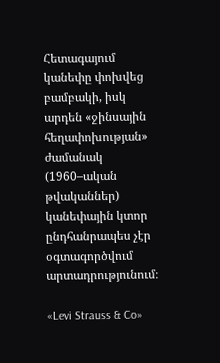Հետագայում կանեփը փոխվեց բամբակի, իսկ արդեն «ջինսային հեղափոխության» ժամանակ (1960–ական թվականներ) կանեփային կտոր ընդհանրապես չէր օգտագործվում արտադրությունում։

«Levi Strauss & Co»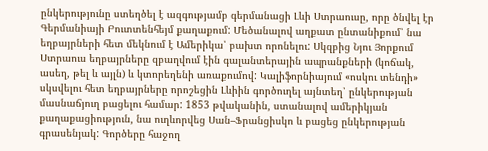ընկերությունը ստեղծել է ազգությամբ գերմանացի Լևի Ստրաուսը, որը ծնվել էր Գերմանիայի Բուտտենհեյմ քաղաքում: Մեծանալով աղքատ ընտանիքում՝ նա եղբայրների հետ մեկնում է Ամերիկա՝ բախտ որոնելու: Սկզբից Նյու Յորքում Ստրաուս եղբայրները զբաղվում էին գալանտերային ապրանքների (կոճակ, ասեղ, թել և այլն) և կտորեղենի առաքումով: Կալիֆորնիայում «ոսկու տենդի» սկսվելու հետ եղբայրները որոշեցին Լևիին գործուղել այնտեղ՝ ընկերության մասնաճյուղ բացելու համար: 1853 թվականին, ստանալով ամերիկյան քաղաքացիություն, նա ուղևորվեց Սան–Ֆրանցիսկո և բացեց ընկերության գրասենյակ: Գործերը հաջող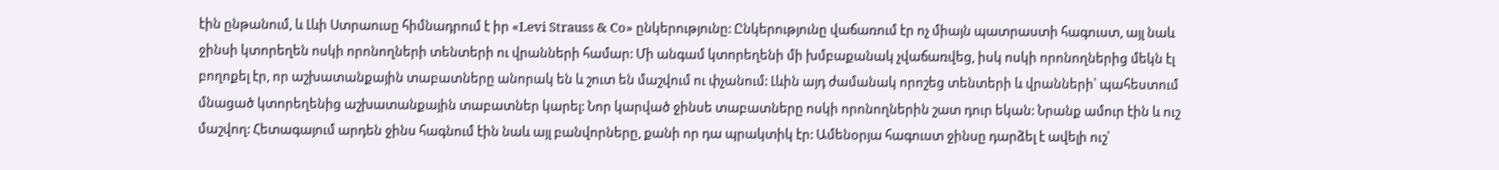էին ընթանում, և Լևի Ստրաուսը հիմնադրում է իր «Levi Strauss & Co» ընկերությունը: Ընկերությունը վաճառում էր ոչ միայն պատրաստի հագուստ, այլ նաև ջինսի կտորեղեն ոսկի որոնողների տենտերի ու վրանների համար: Մի անգամ կտորեղենի մի խմբաքանակ չվաճառվեց, իսկ ոսկի որոնողներից մեկն էլ բողոքել էր, որ աշխատանքային տաբատները անորակ են և շուտ են մաշվում ու փչանում: Լևին այդ ժամանակ որոշեց տենտերի և վրանների՝ պահեստում մնացած կտորեղենից աշխատանքային տաբատներ կարել: Նոր կարված ջինսե տաբատները ոսկի որոնողներին շատ դուր եկան: Նրանք ամուր էին և ուշ մաշվող: Հետագայում արդեն ջինս հագնում էին նաև այլ բանվորները, քանի որ դա պրակտիկ էր: Ամենօրյա հագուստ ջինսը դարձել է ավելի ուշ՝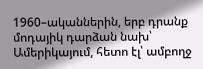1960–ականներին, երբ դրանք մոդայիկ դարձան նախ՝ Ամերիկայում, հետո էլ՝ ամբողջ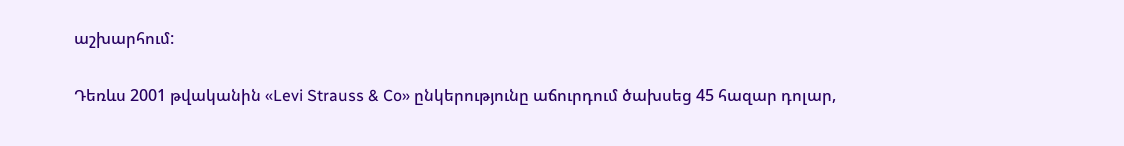աշխարհում:

Դեռևս 2001 թվականին «Levi Strauss & Co» ընկերությունը աճուրդում ծախսեց 45 հազար դոլար,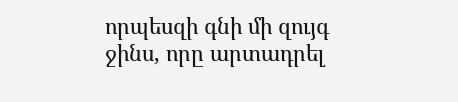որպեսզի գնի մի զույգ ջինս, որը արտադրել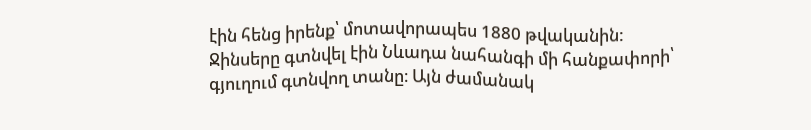էին հենց իրենք՝ մոտավորապես 1880 թվականին: Ջինսերը գտնվել էին Նևադա նահանգի մի հանքափորի՝ գյուղում գտնվող տանը։ Այն ժամանակ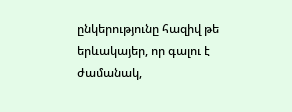ընկերությունը հազիվ թե երևակայեր, որ գալու է ժամանակ,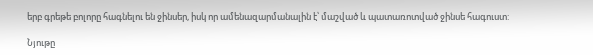երբ գրեթե բոլորը հագնելու են ջինսեր, իսկ որ ամենազարմանալին է՝ մաշված և պատառոտված ջինսե հագուստ:

Նյութը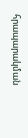հրապարակման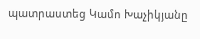պատրաստեց Կամո Խաչիկյանը